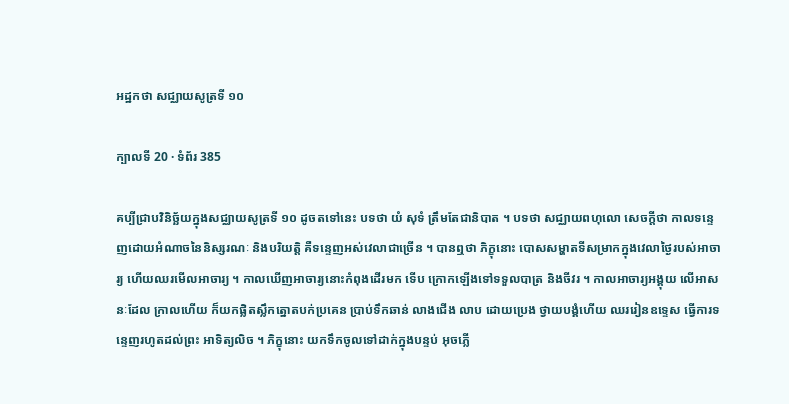អដ្ឋកថា សជ្ឈាយសូត្រទី ១០

ក្បាលទី 20 · ទំព័រ 385

គប្បីជ្រាបវិនិច្ឆ័យក្នុងសជ្ឈាយសូត្រទី ១០ ដូចតទៅនេះ បទថា យំ សុទំ ត្រឹមតែជានិបាត ។ បទថា សជ្ឈាយពហុលោ សេចក្តីថា កាលទន្ទេញដោយអំណាចនៃនិស្សរណៈ និងបរិយត្តិ គឺទន្ទេញអស់វេលាជាច្រើន ។ បានឮថា ភិក្ខុនោះ បោសសម្ហាតទីសម្រាកក្នុងវេលាថ្ងៃរបស់អាចារ្យ ហើយឈរមើលអាចារ្យ ។ កាលឃើញអាចារ្យនោះកំពុងដើរមក ទើប ក្រោកឡើងទៅទទួលបាត្រ និងចីវរ ។ កាលអាចារ្យអង្គុយ លើអាសនៈដែល ក្រាលហើយ ក៏យកផ្លិតស្លឹកត្នោតបក់ប្រគេន ប្រាប់ទឹកឆាន់ លាងជើង លាប ដោយប្រេង ថ្វាយបង្គំហើយ ឈររៀនឧទ្ទេស ធ្វើការទន្ទេញរហូតដល់ព្រះ អាទិត្យលិច ។ ភិក្ខុនោះ យកទឹកចូលទៅដាក់ក្នុងបន្ទប់ អុចភ្លើ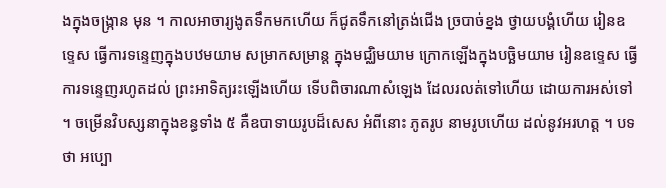ងក្នុងចង្ក្រាន មុន ។ កាលអាចារ្យងូតទឹកមកហើយ ក៏ជូតទឹកនៅត្រង់ជើង ច្របាច់ខ្នង ថ្វាយបង្គំហើយ រៀនឧទ្ទេស ធ្វើការទន្ទេញក្នុងបឋមយាម សម្រាកសម្រាន្ត ក្នុងមជ្ឈិមយាម ក្រោកឡើងក្នុងបច្ឆិមយាម រៀនឧទ្ទេស ធ្វើការទន្ទេញរហូតដល់ ព្រះអាទិត្យរះឡើងហើយ ទើបពិចារណាសំឡេង ដែលរលត់ទៅហើយ ដោយការអស់ទៅ ។ ចម្រើនវិបស្សនាក្នុងខន្ធទាំង ៥ គឺឧបាទាយរូបដ៏សេស អំពីនោះ ភូតរូប នាមរូបហើយ ដល់នូវអរហត្ត ។ បទថា អប្បោ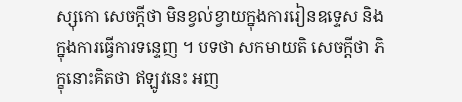ស្សុកោ សេចក្តីថា មិនខ្វល់ខ្វាយក្នុងការរៀនឧទ្ទេស និងក្នុងការធ្វើការទន្ទេញ ។ បទថា សកមាយតិ សេចក្តីថា ភិក្ខុនោះគិតថា ឥឡូវនេះ អញ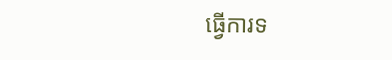ធ្វើការទ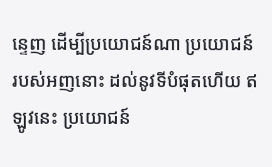ន្ទេញ ដើម្បីប្រយោជន៍ណា ប្រយោជន៍របស់អញនោះ ដល់នូវទីបំផុតហើយ ឥឡូវនេះ ប្រយោជន៍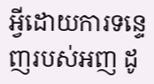អ្វីដោយការទន្ទេញរបស់អញ ដូ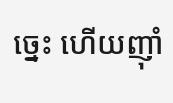ច្នេះ ហើយញ៉ាំ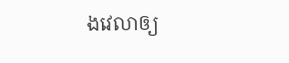ងវេលាឲ្យ